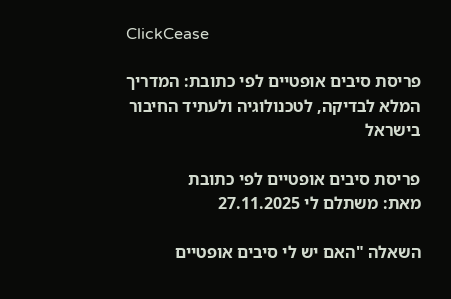ClickCease

פריסת סיבים אופטיים לפי כתובת: המדריך המלא לבדיקה, לטכנולוגיה ולעתיד החיבור בישראל

פריסת סיבים אופטיים לפי כתובת
מאת: משתלם לי 27.11.2025

השאלה "האם יש לי סיבים אופטיים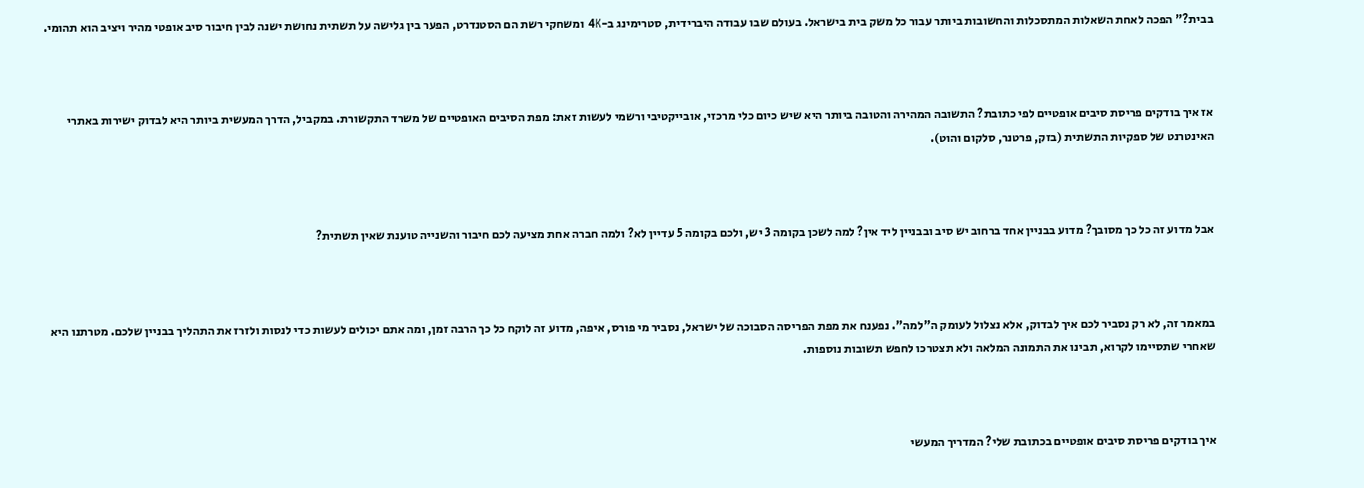בבית?" הפכה לאחת השאלות המתסכלות והחשובות ביותר עבור כל משק בית בישראל. בעולם שבו עבודה היברידית, סטרימינג ב-4K ומשחקי רשת הם הסטנדרט, הפער בין גלישה על תשתית נחושת ישנה לבין חיבור סיב אופטי מהיר ויציב הוא תהומי.



אז איך בודקים פריסת סיבים אופטיים לפי כתובת? התשובה המהירה והטובה ביותר היא שיש כיום כלי מרכזי, אובייקטיבי ורשמי לעשות זאת: מפת הסיבים האופטיים של משרד התקשורת. במקביל, הדרך המעשית ביותר היא לבדוק ישירות באתרי האינטרנט של ספקיות התשתית (בזק, פרטנר, סלקום והוט).



אבל מדוע זה כל כך מסובך? מדוע בבניין אחד ברחוב יש סיב ובבניין ליד אין? למה לשכן בקומה 3 יש, ולכם בקומה 5 עדיין לא? ולמה חברה אחת מציעה לכם חיבור והשנייה טוענת שאין תשתית?



במאמר זה, לא רק נסביר לכם איך לבדוק, אלא נצלול לעומק ה"למה". נפענח את מפת הפריסה הסבוכה של ישראל, נסביר מי פורס, איפה, מדוע זה לוקח כל כך הרבה זמן, ומה אתם יכולים לעשות כדי לנסות ולזרז את התהליך בבניין שלכם. מטרתנו היא שאחרי שתסיימו לקרוא, תבינו את התמונה המלאה ולא תצטרכו לחפש תשובות נוספות.



איך בודקים פריסת סיבים אופטיים בכתובת שלי? המדריך המעשי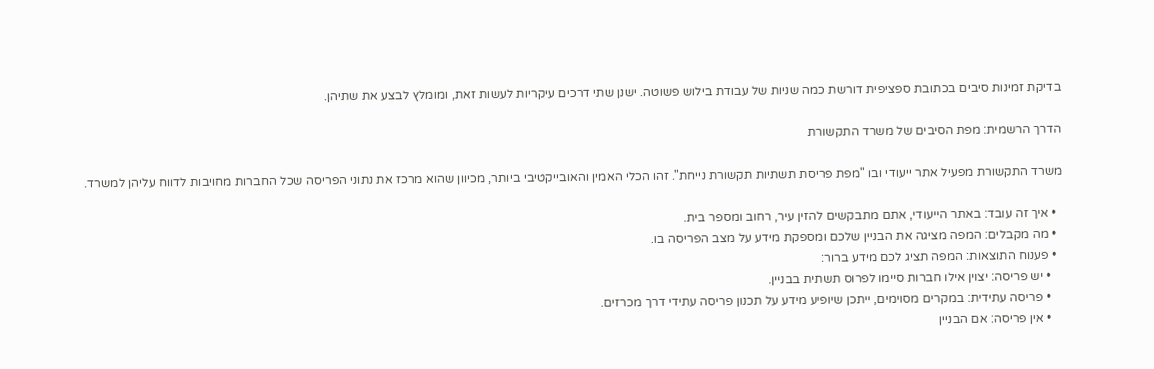בדיקת זמינות סיבים בכתובת ספציפית דורשת כמה שניות של עבודת בילוש פשוטה. ישנן שתי דרכים עיקריות לעשות זאת, ומומלץ לבצע את שתיהן.

הדרך הרשמית: מפת הסיבים של משרד התקשורת

משרד התקשורת מפעיל אתר ייעודי ובו "מפת פריסת תשתיות תקשורת נייחת". זהו הכלי האמין והאובייקטיבי ביותר, מכיוון שהוא מרכז את נתוני הפריסה שכל החברות מחויבות לדווח עליהן למשרד.

  • איך זה עובד: באתר הייעודי, אתם מתבקשים להזין עיר, רחוב ומספר בית.
  • מה מקבלים: המפה מציגה את הבניין שלכם ומספקת מידע על מצב הפריסה בו.
  • פענוח התוצאות: המפה תציג לכם מידע ברור:
    • יש פריסה: יצוין אילו חברות סיימו לפרוס תשתית בבניין.
    • פריסה עתידית: במקרים מסוימים, ייתכן שיופיע מידע על תכנון פריסה עתידי דרך מכרזים.
    • אין פריסה: אם הבניין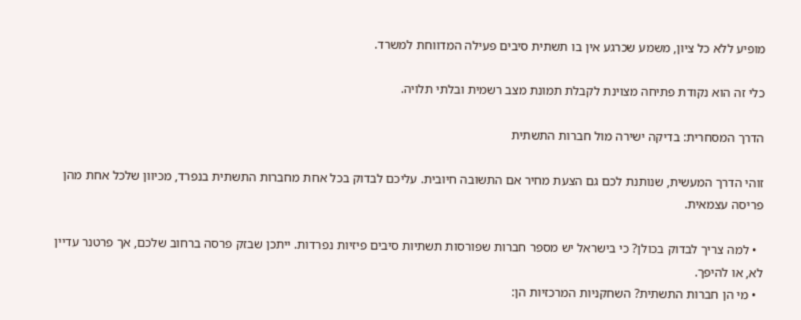מופיע ללא כל ציון, משמע שכרגע אין בו תשתית סיבים פעילה המדווחת למשרד.

כלי זה הוא נקודת פתיחה מצוינת לקבלת תמונת מצב רשמית ובלתי תלויה.

הדרך המסחרית: בדיקה ישירה מול חברות התשתית

זוהי הדרך המעשית, שנותנת לכם גם הצעת מחיר אם התשובה חיובית. עליכם לבדוק בכל אחת מחברות התשתית בנפרד, מכיוון שלכל אחת מהן פריסה עצמאית.

  • למה צריך לבדוק בכולן? כי בישראל יש מספר חברות שפורסות תשתיות סיבים פיזיות נפרדות. ייתכן שבזק פרסה ברחוב שלכם, אך פרטנר עדיין לא, או להיפך.
  • מי הן חברות התשתית? השחקניות המרכזיות הן: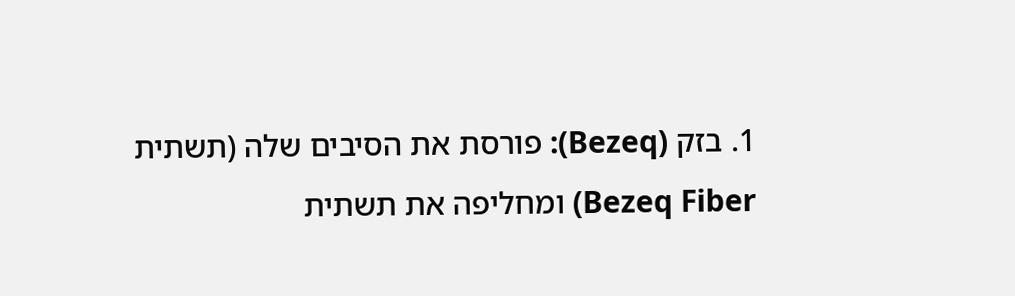1. בזק (Bezeq): פורסת את הסיבים שלה (תשתית Bezeq Fiber) ומחליפה את תשתית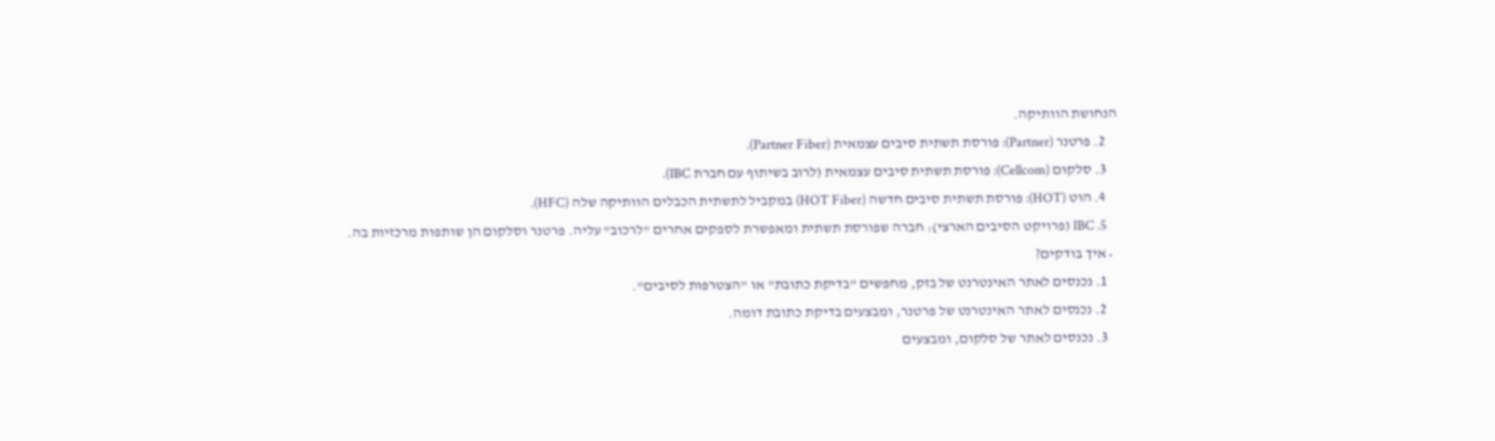הנחושת הוותיקה.
    2. פרטנר (Partner): פורסת תשתית סיבים עצמאית (Partner Fiber).
    3. סלקום (Cellcom): פורסת תשתית סיבים עצמאית (לרוב בשיתוף עם חברת IBC).
    4. הוט (HOT): פורסת תשתית סיבים חדשה (HOT Fiber) במקביל לתשתית הכבלים הוותיקה שלה (HFC).
    5. IBC (פרויקט הסיבים הארצי): חברה שפורסת תשתית ומאפשרת לספקים אחרים "לרכוב" עליה. פרטנר וסלקום הן שותפות מרכזיות בה.
  • איך בודקים?
    1. נכנסים לאתר האינטרנט של בזק, מחפשים "בדיקת כתובת" או "הצטרפות לסיבים".
    2. נכנסים לאתר האינטרנט של פרטנר, ומבצעים בדיקת כתובת דומה.
    3. נכנסים לאתר של סלקום, ומבצעים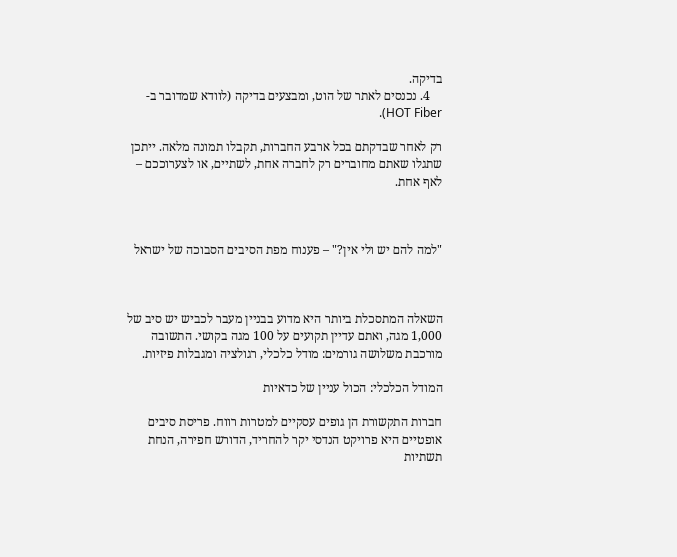בדיקה.
    4. נכנסים לאתר של הוט, ומבצעים בדיקה (לוודא שמדובר ב-HOT Fiber).

רק לאחר שבדקתם בכל ארבע החברות, תקבלו תמונה מלאה. ייתכן שתגלו שאתם מחוברים רק לחברה אחת, לשתיים, או לצערוככם – לאף אחת.



"למה להם יש ולי אין?" – פענוח מפת הסיבים הסבוכה של ישראל



השאלה המתסכלת ביותר היא מדוע בבניין מעבר לכביש יש סיב של 1,000 מגה, ואתם עדיין תקועים על 100 מגה בקושי. התשובה מורכבת משלושה גורמים: מודל כלכלי, רגולציה ומגבלות פיזיות.

המודל הכלכלי: הכול עניין של כדאיות

חברות התקשורת הן גופים עסקיים למטרות רווח. פריסת סיבים אופטיים היא פרויקט הנדסי יקר להחריד, הדורש חפירה, הנחת תשתיות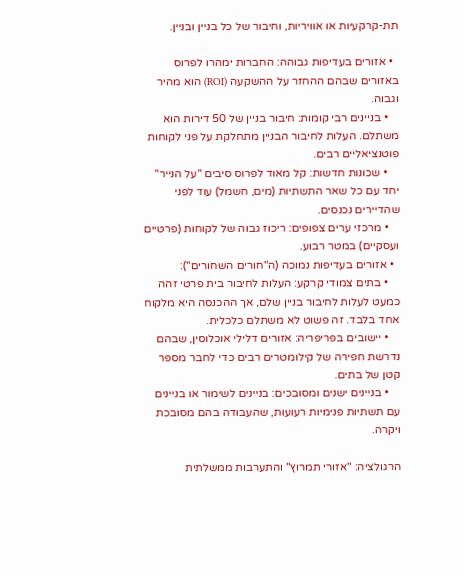תת-קרקעיות או אוויריות, וחיבור של כל בניין ובניין.

  • אזורים בעדיפות גבוהה: החברות ימהרו לפרוס באזורים שבהם ההחזר על ההשקעה (ROI) הוא מהיר וגבוה.
    • בניינים רבי קומות: חיבור בניין של 50 דירות הוא משתלם. העלות לחיבור הבניין מתחלקת על פני לקוחות פוטנציאליים רבים.
    • שכונות חדשות: קל מאוד לפרוס סיבים "על הנייר" יחד עם כל שאר התשתיות (מים, חשמל) עוד לפני שהדיירים נכנסים.
    • מרכזי ערים צפופים: ריכוז גבוה של לקוחות (פרטיים ועסקיים) במטר רבוע.
  • אזורים בעדיפות נמוכה (ה"חורים השחורים"):
    • בתים צמודי קרקע: העלות לחיבור בית פרטי זהה כמעט לעלות לחיבור בניין שלם, אך ההכנסה היא מלקוח אחד בלבד. זה פשוט לא משתלם כלכלית.
    • יישובים בפריפריה: אזורים דלילי אוכלוסין, שבהם נדרשת חפירה של קילומטרים רבים כדי לחבר מספר קטן של בתים.
    • בניינים ישנים ומסובכים: בניינים לשימור או בניינים עם תשתיות פנימיות רעועות, שהעבודה בהם מסובכת ויקרה.

הרגולציה: "אזורי תמרוץ" והתערבות ממשלתית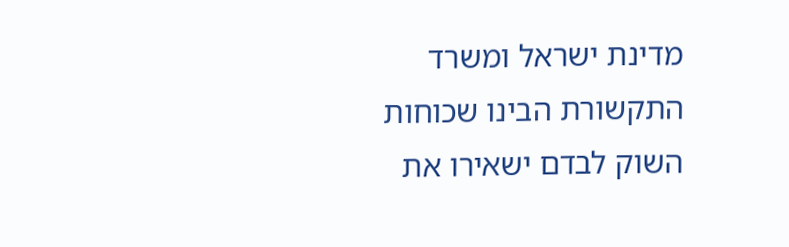מדינת ישראל ומשרד התקשורת הבינו שכוחות השוק לבדם ישאירו את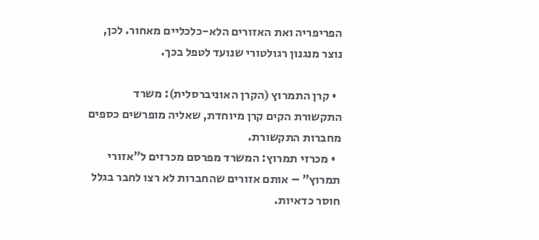הפריפריה ואת האזורים הלא-כלכליים מאחור. לכן, נוצר מנגנון רגולטורי שנועד לטפל בכך.

  • קרן התמרוץ (הקרן האוניברסלית): משרד התקשורת הקים קרן מיוחדת, שאליה מופרשים כספים מחברות התקשורת.
  • מכרזי תמרוץ: המשרד מפרסם מכרזים ל"אזורי תמרוץ" – אותם אזורים שהחברות לא רצו לחבר בגלל חוסר כדאיות.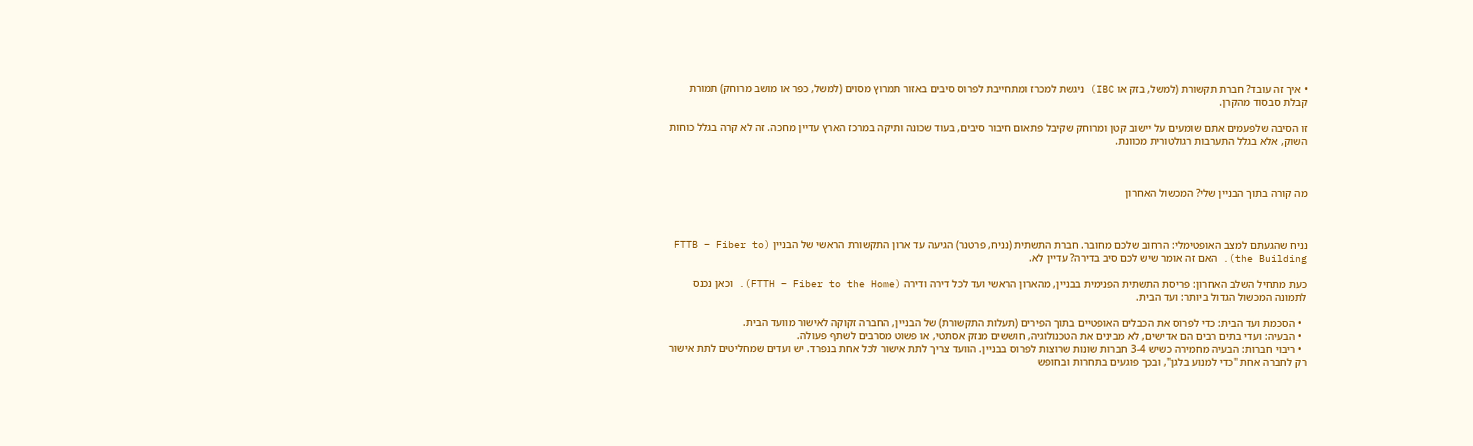• איך זה עובד? חברת תקשורת (למשל, בזק או IBC) ניגשת למכרז ומתחייבת לפרוס סיבים באזור תמרוץ מסוים (למשל, כפר או מושב מרוחק) תמורת קבלת סבסוד מהקרן.

זו הסיבה שלפעמים אתם שומעים על יישוב קטן ומרוחק שקיבל פתאום חיבור סיבים, בעוד שכונה ותיקה במרכז הארץ עדיין מחכה. זה לא קרה בגלל כוחות השוק, אלא בגלל התערבות רגולטורית מכוונת.



מה קורה בתוך הבניין שלי? המכשול האחרון



נניח שהגעתם למצב האופטימלי: הרחוב שלכם מחובר. חברת התשתית (נניח, פרטנר) הגיעה עד ארון התקשורת הראשי של הבניין (FTTB – Fiber to the Building). האם זה אומר שיש לכם סיב בדירה? עדיין לא.

כעת מתחיל השלב האחרון: פריסת התשתית הפנימית בבניין, מהארון הראשי ועד לכל דירה ודירה (FTTH – Fiber to the Home). וכאן נכנס לתמונה המכשול הגדול ביותר: ועד הבית.

  • הסכמת ועד הבית: כדי לפרוס את הכבלים האופטיים בתוך הפירים (תעלות התקשורת) של הבניין, החברה זקוקה לאישור מוועד הבית.
  • הבעיה: ועדי בתים רבים הם אדישים, לא מבינים את הטכנולוגיה, חוששים מנזק אסתטי, או פשוט מסרבים לשתף פעולה.
  • ריבוי חברות: הבעיה מחמירה כשיש 3-4 חברות שונות שרוצות לפרוס בבניין. הוועד צריך לתת אישור לכל אחת בנפרד. יש ועדים שמחליטים לתת אישור רק לחברה אחת "כדי למנוע בלגן", ובכך פוגעים בתחרות ובחופש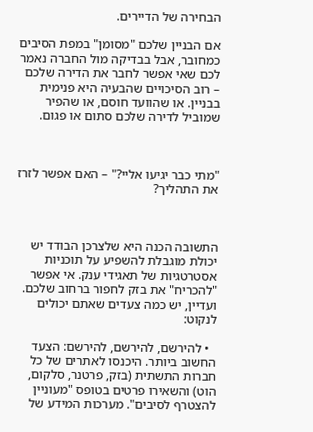הבחירה של הדיירים.

אם הבניין שלכם "מסומן" במפת הסיבים כמחובר, אבל בבדיקה מול החברה נאמר לכם שאי אפשר לחבר את הדירה שלכם – רוב הסיכויים שהבעיה היא פנימית בבניין. או שהוועד חוסם, או שהפיר שמוביל לדירה שלכם סתום או פגום.



"מתי כבר יגיעו אליי?" – האם אפשר לזרז את התהליך?



התשובה הכנה היא שלצרכן הבודד יש יכולת מוגבלת להשפיע על תוכניות אסטרטגיות של תאגידי ענק. אי אפשר "להכריח" את בזק לחפור ברחוב שלכם. ועדיין, יש כמה צעדים שאתם יכולים לנקוט:

  • להירשם, להירשם, להירשם: הצעד החשוב ביותר. היכנסו לאתרים של כל חברות התשתית (בזק, פרטנר, סלקום, הוט) והשאירו פרטים בטופס "מעוניין להצטרף לסיבים". מערכות המידע של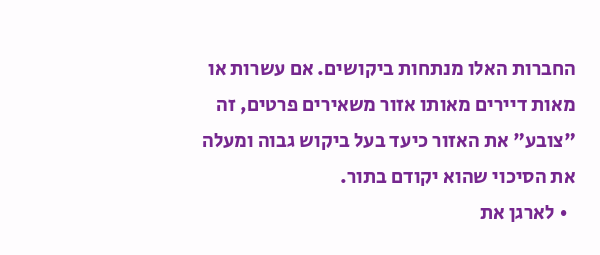החברות האלו מנתחות ביקושים. אם עשרות או מאות דיירים מאותו אזור משאירים פרטים, זה "צובע" את האזור כיעד בעל ביקוש גבוה ומעלה את הסיכוי שהוא יקודם בתור.
  • לארגן את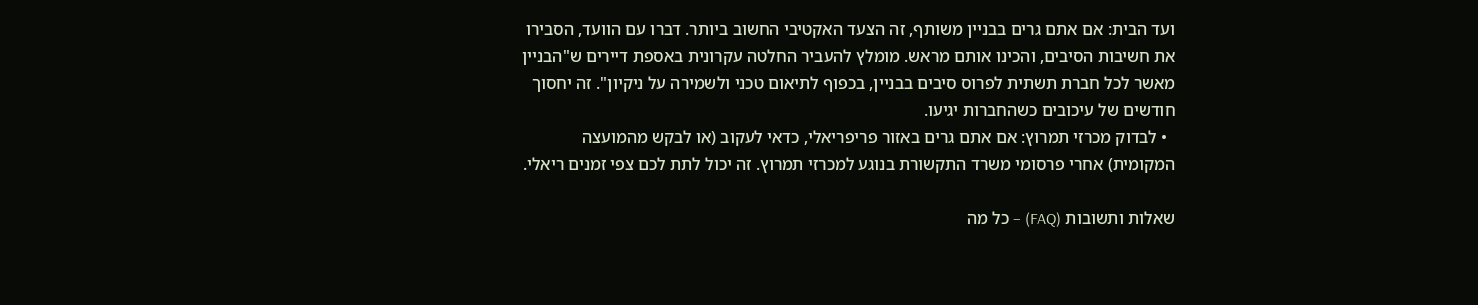ועד הבית: אם אתם גרים בבניין משותף, זה הצעד האקטיבי החשוב ביותר. דברו עם הוועד, הסבירו את חשיבות הסיבים, והכינו אותם מראש. מומלץ להעביר החלטה עקרונית באספת דיירים ש"הבניין מאשר לכל חברת תשתית לפרוס סיבים בבניין, בכפוף לתיאום טכני ולשמירה על ניקיון". זה יחסוך חודשים של עיכובים כשהחברות יגיעו.
  • לבדוק מכרזי תמרוץ: אם אתם גרים באזור פריפריאלי, כדאי לעקוב (או לבקש מהמועצה המקומית) אחרי פרסומי משרד התקשורת בנוגע למכרזי תמרוץ. זה יכול לתת לכם צפי זמנים ריאלי.

שאלות ותשובות (FAQ) – כל מה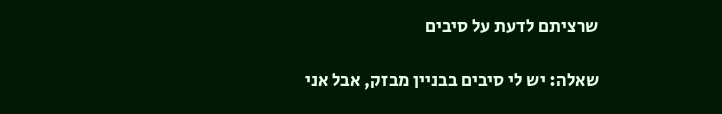שרציתם לדעת על סיבים

שאלה: יש לי סיבים בבניין מבזק, אבל אני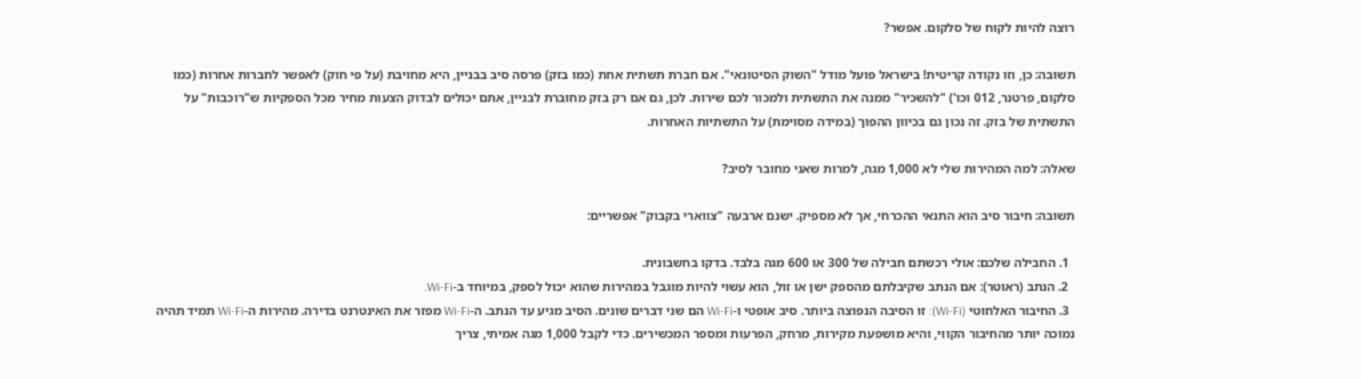רוצה להיות לקוח של סלקום. אפשר?

תשובה: כן, וזו נקודה קריטית! בישראל פועל מודל "השוק הסיטונאי". אם חברת תשתית אחת (כמו בזק) פרסה סיב בבניין, היא מחויבת (על פי חוק) לאפשר לחברות אחרות (כמו סלקום, פרטנר, 012 וכו') "להשכיר" ממנה את התשתית ולמכור לכם שירות. לכן, גם אם רק בזק מחוברת לבניין, אתם יכולים לבדוק הצעות מחיר מכל הספקיות ש"רוכבות" על התשתית של בזק. זה נכון גם בכיוון ההפוך (במידה מסוימת) על התשתיות האחרות.

שאלה: למה המהירות שלי לא 1,000 מגה, למרות שאני מחובר לסיב?

תשובה: חיבור סיב הוא התנאי ההכרחי, אך לא מספיק. ישנם ארבעה "צווארי בקבוק" אפשריים:

  1. החבילה שלכם: אולי רכשתם חבילה של 300 או 600 מגה בלבד. בדקו בחשבונית.
  2. הנתב (ראוטר): אם הנתב שקיבלתם מהספק ישן או זול, הוא עשוי להיות מוגבל במהירות שהוא יכול לספק, במיוחד ב-Wi-Fi.
  3. החיבור האלחוטי (Wi-Fi): זו הסיבה הנפוצה ביותר. סיב אופטי ו-Wi-Fi הם שני דברים שונים. הסיב מגיע עד הנתב. ה-Wi-Fi מפזר את האינטרנט בדירה. מהירות ה-Wi-Fi תמיד תהיה נמוכה יותר מהחיבור הקווי, והיא מושפעת מקירות, מרחק, הפרעות ומספר המכשירים. כדי לקבל 1,000 מגה אמיתי, צריך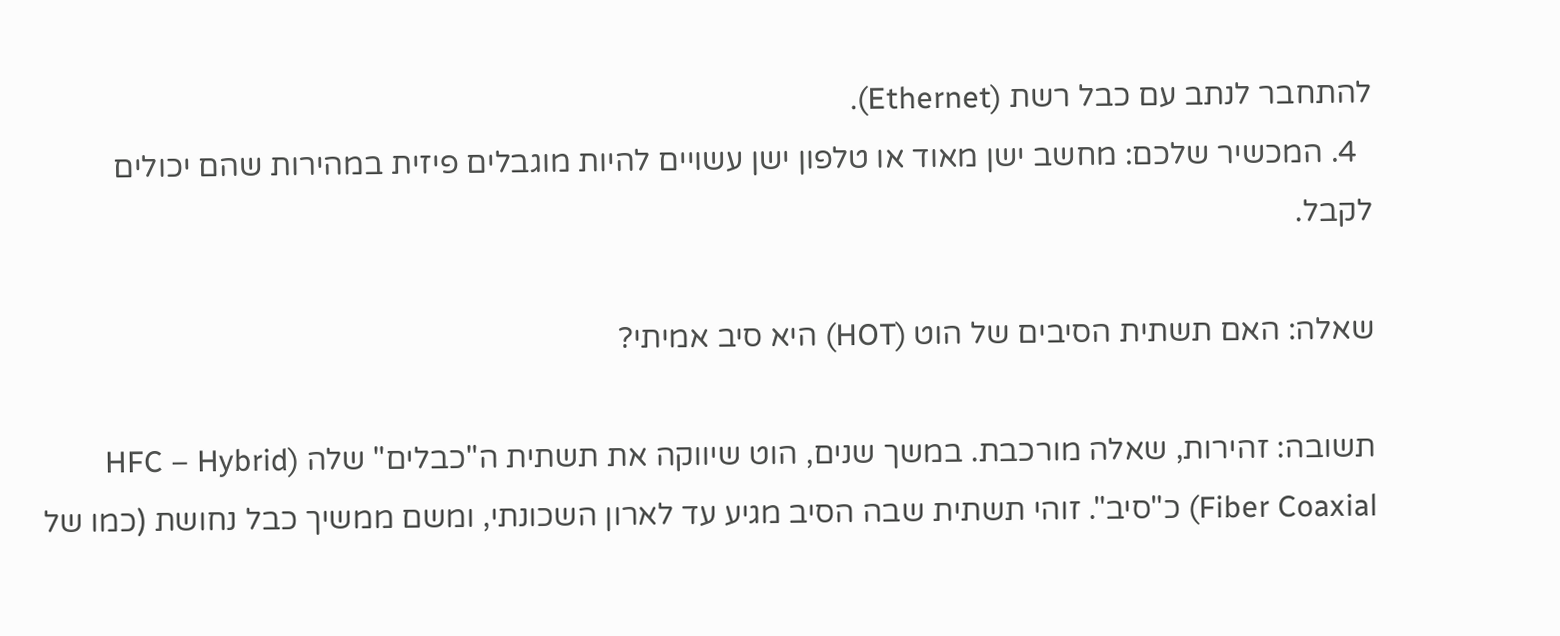להתחבר לנתב עם כבל רשת (Ethernet).
  4. המכשיר שלכם: מחשב ישן מאוד או טלפון ישן עשויים להיות מוגבלים פיזית במהירות שהם יכולים לקבל.

שאלה: האם תשתית הסיבים של הוט (HOT) היא סיב אמיתי?

תשובה: זהירות, שאלה מורכבת. במשך שנים, הוט שיווקה את תשתית ה"כבלים" שלה (HFC – Hybrid Fiber Coaxial) כ"סיב". זוהי תשתית שבה הסיב מגיע עד לארון השכונתי, ומשם ממשיך כבל נחושת (כמו של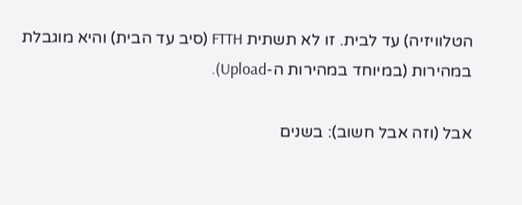הטלוויזיה) עד לבית. זו לא תשתית FTTH (סיב עד הבית) והיא מוגבלת במהירות (במיוחד במהירות ה-Upload).

אבל (וזה אבל חשוב): בשנים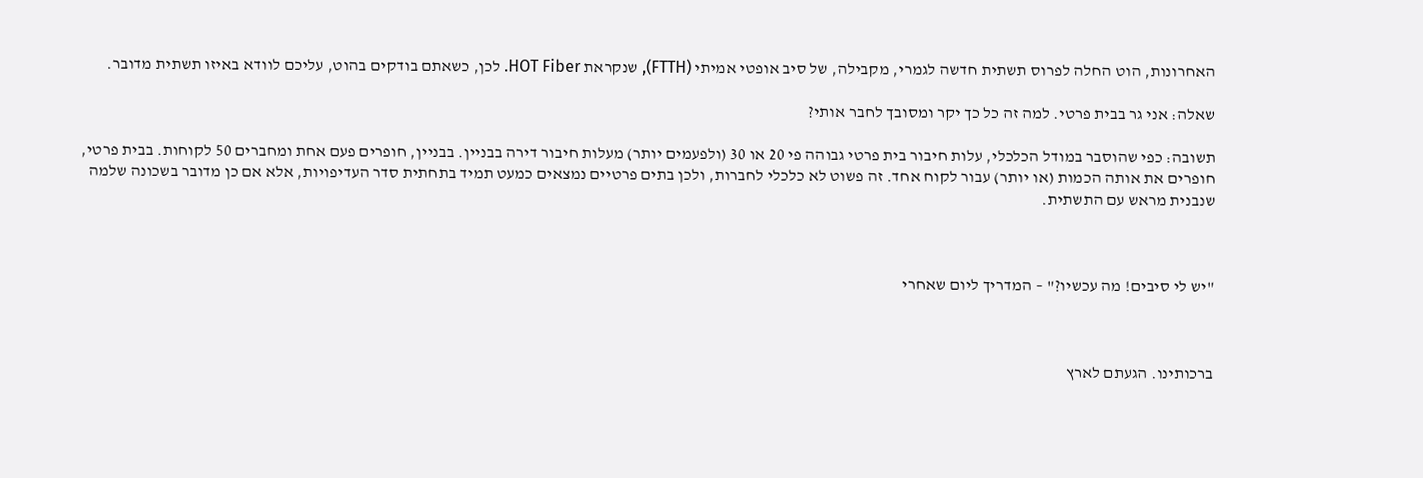האחרונות, הוט החלה לפרוס תשתית חדשה לגמרי, מקבילה, של סיב אופטי אמיתי (FTTH), שנקראת HOT Fiber. לכן, כשאתם בודקים בהוט, עליכם לוודא באיזו תשתית מדובר.

שאלה: אני גר בבית פרטי. למה זה כל כך יקר ומסובך לחבר אותי?

תשובה: כפי שהוסבר במודל הכלכלי, עלות חיבור בית פרטי גבוהה פי 20 או 30 (ולפעמים יותר) מעלות חיבור דירה בבניין. בבניין, חופרים פעם אחת ומחברים 50 לקוחות. בבית פרטי, חופרים את אותה הכמות (או יותר) עבור לקוח אחד. זה פשוט לא כלכלי לחברות, ולכן בתים פרטיים נמצאים כמעט תמיד בתחתית סדר העדיפויות, אלא אם כן מדובר בשכונה שלמה שנבנית מראש עם התשתית.



"יש לי סיבים! מה עכשיו?" – המדריך ליום שאחרי



ברכותינו. הגעתם לארץ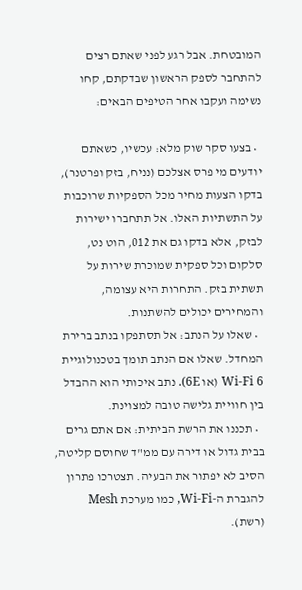המובטחת. אבל רגע לפני שאתם רצים להתחבר לספק הראשון שבדקתם, קחו נשימה ועקבו אחר הטיפים הבאים:

  • בצעו סקר שוק מלא: עכשיו, כשאתם יודעים מי פרס אצלכם (נניח, בזק ופרטנר), בדקו הצעות מחיר מכל הספקיות שרוכבות על התשתיות האלו. אל תתחברו ישירות לבזק, אלא בדקו גם את 012, הוט נט, סלקום וכל ספקית שמוכרת שירות על תשתית בזק. התחרות היא עצומה, והמחירים יכולים להשתנות.
  • שאלו על הנתב: אל תסתפקו בנתב ברירת המחדל. שאלו אם הנתב תומך בטכנולוגיית Wi-Fi 6 (או 6E). נתב איכותי הוא ההבדל בין חוויית גלישה טובה למצוינת.
  • תכננו את הרשת הביתית: אם אתם גרים בבית גדול או דירה עם ממ"ד שחוסם קליטה, הסיב לא יפתור את הבעיה. תצטרכו פתרון להגברת ה-Wi-Fi, כמו מערכת Mesh (רשת).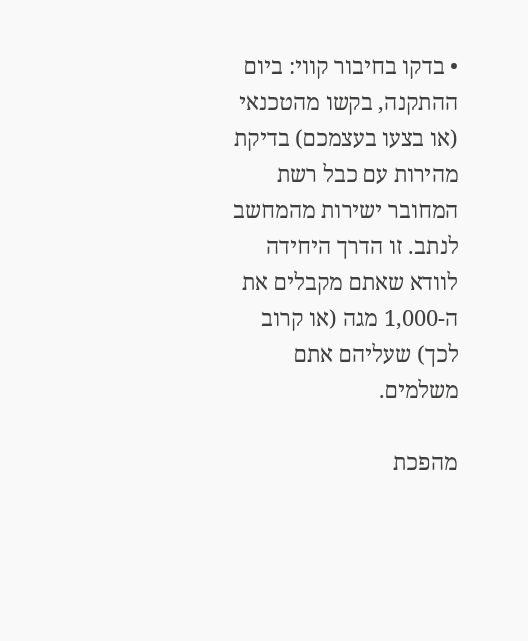• בדקו בחיבור קווי: ביום ההתקנה, בקשו מהטכנאי (או בצעו בעצמכם) בדיקת מהירות עם כבל רשת המחובר ישירות מהמחשב לנתב. זו הדרך היחידה לוודא שאתם מקבלים את ה-1,000 מגה (או קרוב לכך) שעליהם אתם משלמים.

מהפכת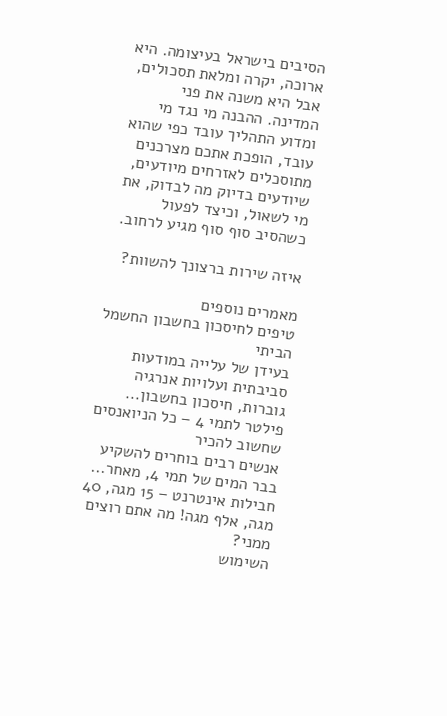הסיבים בישראל בעיצומה. היא ארוכה, יקרה ומלאת תסכולים, אבל היא משנה את פני המדינה. ההבנה מי נגד מי ומדוע התהליך עובד כפי שהוא עובד, הופכת אתכם מצרכנים מתוסכלים לאזרחים מיודעים, שיודעים בדיוק מה לבדוק, את מי לשאול, וכיצד לפעול כשהסיב סוף סוף מגיע לרחוב.

איזה שירות ברצונך להשוות?

מאמרים נוספים
טיפים לחיסכון בחשבון החשמל הביתי
בעידן של עלייה במודעות סביבתית ועלויות אנרגיה גוברות, חיסכון בחשבון...
פילטר לתמי 4 – כל הניואנסים שחשוב להכיר
אנשים רבים בוחרים להשקיע בבר המים של תמי 4, מאחר...
חבילות אינטרנט – 15 מגה, 40 מגה, אלף מגה! מה אתם רוצים ממני?
השימוש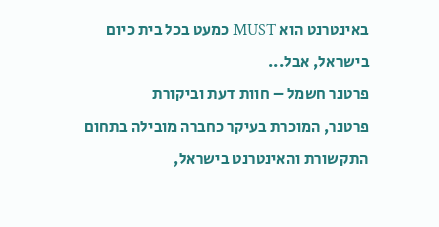באינטרנט הוא MUST כמעט בכל בית כיום בישראל, אבל...
פרטנר חשמל – חוות דעת וביקורת
פרטנר, המוכרת בעיקר כחברה מובילה בתחום התקשורת והאינטרנט בישראל,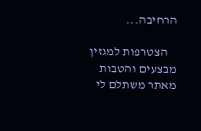הרחיבה...

    הצטרפות למגזין מבצעים והטבות מאתר משתלם לי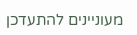מעוניינים להתעדכן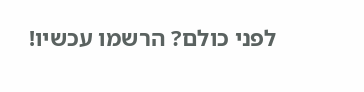לפני כולם? הרשמו עכשיו!